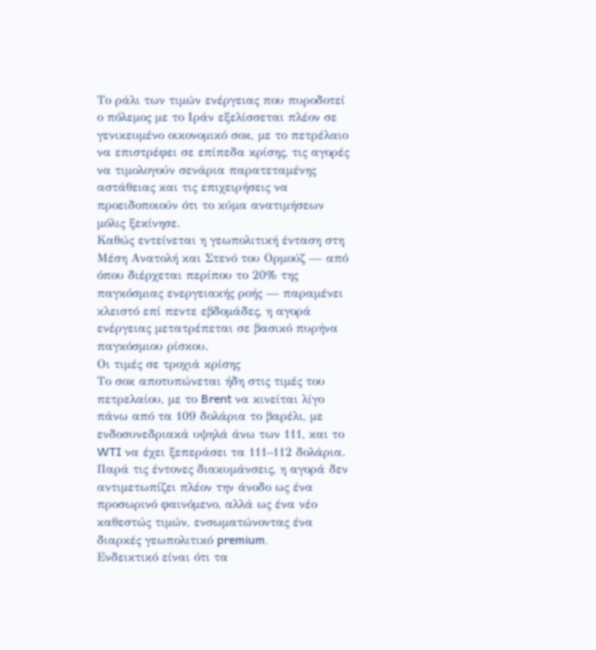Το ράλι των τιμών ενέργειας που πυροδοτεί ο πόλεμος με το Ιράν εξελίσσεται πλέον σε γενικευμένο οικονομικό σοκ, με το πετρέλαιο να επιστρέφει σε επίπεδα κρίσης, τις αγορές να τιμολογούν σενάρια παρατεταμένης αστάθειας και τις επιχειρήσεις να προειδοποιούν ότι το κύμα ανατιμήσεων μόλις ξεκίνησε.
Καθώς εντείνεται η γεωπολιτική ένταση στη Μέση Ανατολή και Στενό του Ορμούζ — από όπου διέρχεται περίπου το 20% της παγκόσμιας ενεργειακής ροής — παραμένει κλειστό επί πεντε εβδομάδες, η αγορά ενέργειας μετατρέπεται σε βασικό πυρήνα παγκόσμιου ρίσκου.
Οι τιμές σε τροχιά κρίσης
Το σοκ αποτυπώνεται ήδη στις τιμές του πετρελαίου, με το Brent να κινείται λίγο πάνω από τα 109 δολάρια το βαρέλι, με ενδοσυνεδριακά υψηλά άνω των 111, και το WTI να έχει ξεπεράσει τα 111–112 δολάρια.
Παρά τις έντονες διακυμάνσεις, η αγορά δεν αντιμετωπίζει πλέον την άνοδο ως ένα προσωρινό φαινόμενο, αλλά ως ένα νέο καθεστώς τιμών, ενσωματώνοντας ένα διαρκές γεωπολιτικό premium.
Ενδεικτικό είναι ότι τα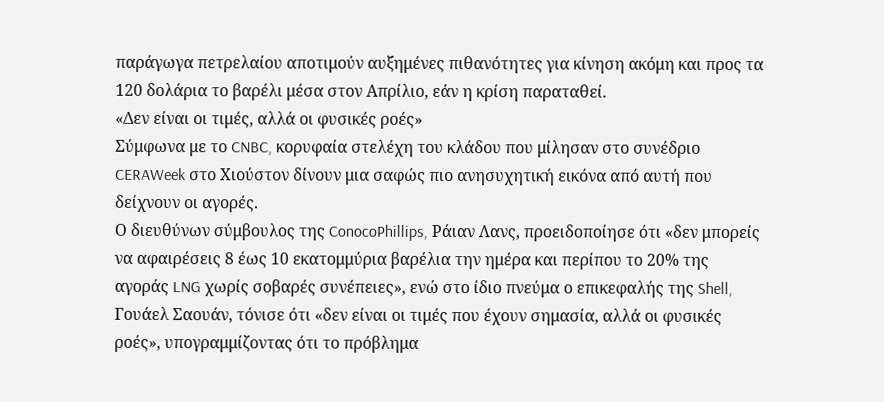παράγωγα πετρελαίου αποτιμούν αυξημένες πιθανότητες για κίνηση ακόμη και προς τα 120 δολάρια το βαρέλι μέσα στον Απρίλιο, εάν η κρίση παραταθεί.
«Δεν είναι οι τιμές, αλλά οι φυσικές ροές»
Σύμφωνα με το CNBC, κορυφαία στελέχη του κλάδου που μίλησαν στο συνέδριο CERAWeek στο Χιούστον δίνουν μια σαφώς πιο ανησυχητική εικόνα από αυτή που δείχνουν οι αγορές.
Ο διευθύνων σύμβουλος της ConocoPhillips, Ράιαν Λανς, προειδοποίησε ότι «δεν μπορείς να αφαιρέσεις 8 έως 10 εκατομμύρια βαρέλια την ημέρα και περίπου το 20% της αγοράς LNG χωρίς σοβαρές συνέπειες», ενώ στο ίδιο πνεύμα ο επικεφαλής της Shell, Γουάελ Σαουάν, τόνισε ότι «δεν είναι οι τιμές που έχουν σημασία, αλλά οι φυσικές ροές», υπογραμμίζοντας ότι το πρόβλημα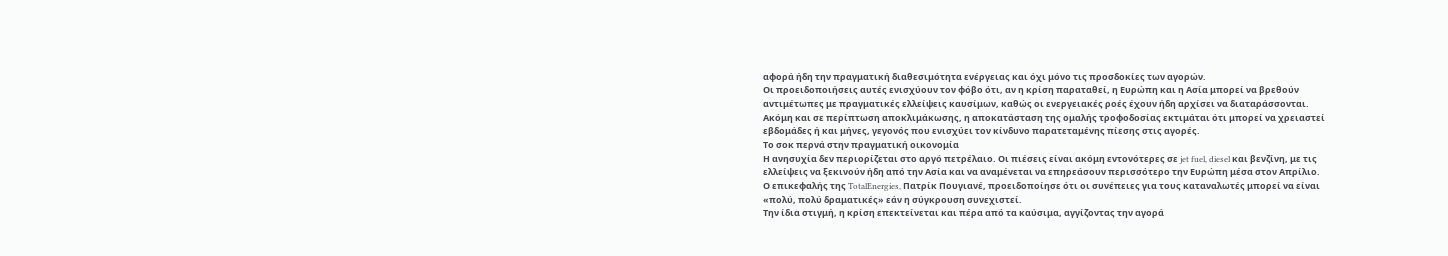αφορά ήδη την πραγματική διαθεσιμότητα ενέργειας και όχι μόνο τις προσδοκίες των αγορών.
Οι προειδοποιήσεις αυτές ενισχύουν τον φόβο ότι, αν η κρίση παραταθεί, η Ευρώπη και η Ασία μπορεί να βρεθούν αντιμέτωπες με πραγματικές ελλείψεις καυσίμων, καθώς οι ενεργειακές ροές έχουν ήδη αρχίσει να διαταράσσονται.
Ακόμη και σε περίπτωση αποκλιμάκωσης, η αποκατάσταση της ομαλής τροφοδοσίας εκτιμάται ότι μπορεί να χρειαστεί εβδομάδες ή και μήνες, γεγονός που ενισχύει τον κίνδυνο παρατεταμένης πίεσης στις αγορές.
Το σοκ περνά στην πραγματική οικονομία
Η ανησυχία δεν περιορίζεται στο αργό πετρέλαιο. Οι πιέσεις είναι ακόμη εντονότερες σε jet fuel, diesel και βενζίνη, με τις ελλείψεις να ξεκινούν ήδη από την Ασία και να αναμένεται να επηρεάσουν περισσότερο την Ευρώπη μέσα στον Απρίλιο.
Ο επικεφαλής της TotalEnergies, Πατρίκ Πουγιανέ, προειδοποίησε ότι οι συνέπειες για τους καταναλωτές μπορεί να είναι «πολύ, πολύ δραματικές» εάν η σύγκρουση συνεχιστεί.
Την ίδια στιγμή, η κρίση επεκτείνεται και πέρα από τα καύσιμα, αγγίζοντας την αγορά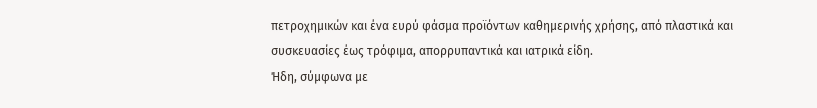πετροχημικών και ένα ευρύ φάσμα προϊόντων καθημερινής χρήσης, από πλαστικά και συσκευασίες έως τρόφιμα, απορρυπαντικά και ιατρικά είδη.
Ήδη, σύμφωνα με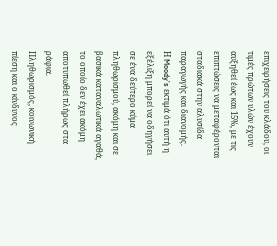επιχειρήσεις του κλάδου, οι τιμές πρώτων υλών έχουν αυξηθεί έως και 15%, με τις επιπτώσεις να μεταφέρονται σταδιακά στην αλυσίδα παραγωγής και διανομής.
Η Moody’s εκτιμά ότι αυτή η εξέλιξη μπορεί να οδηγήσει σε ένα δεύτερο κύμα πληθωρισμού, ακόμη και σε βασικά καταναλωτικά αγαθά, το οποίο δεν έχει ακόμη αποτυπωθεί πλήρως στα ράφια.
Πληθωρισμός, κοινωνική πίεση και ο κίνδυνος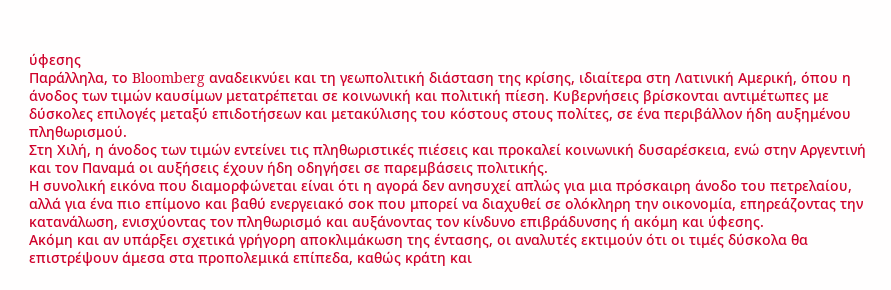ύφεσης
Παράλληλα, το Bloomberg αναδεικνύει και τη γεωπολιτική διάσταση της κρίσης, ιδιαίτερα στη Λατινική Αμερική, όπου η άνοδος των τιμών καυσίμων μετατρέπεται σε κοινωνική και πολιτική πίεση. Κυβερνήσεις βρίσκονται αντιμέτωπες με δύσκολες επιλογές μεταξύ επιδοτήσεων και μετακύλισης του κόστους στους πολίτες, σε ένα περιβάλλον ήδη αυξημένου πληθωρισμού.
Στη Χιλή, η άνοδος των τιμών εντείνει τις πληθωριστικές πιέσεις και προκαλεί κοινωνική δυσαρέσκεια, ενώ στην Αργεντινή και τον Παναμά οι αυξήσεις έχουν ήδη οδηγήσει σε παρεμβάσεις πολιτικής.
Η συνολική εικόνα που διαμορφώνεται είναι ότι η αγορά δεν ανησυχεί απλώς για μια πρόσκαιρη άνοδο του πετρελαίου, αλλά για ένα πιο επίμονο και βαθύ ενεργειακό σοκ που μπορεί να διαχυθεί σε ολόκληρη την οικονομία, επηρεάζοντας την κατανάλωση, ενισχύοντας τον πληθωρισμό και αυξάνοντας τον κίνδυνο επιβράδυνσης ή ακόμη και ύφεσης.
Ακόμη και αν υπάρξει σχετικά γρήγορη αποκλιμάκωση της έντασης, οι αναλυτές εκτιμούν ότι οι τιμές δύσκολα θα επιστρέψουν άμεσα στα προπολεμικά επίπεδα, καθώς κράτη και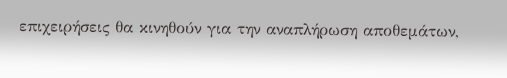επιχειρήσεις θα κινηθούν για την αναπλήρωση αποθεμάτων,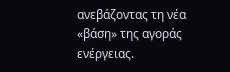ανεβάζοντας τη νέα «βάση» της αγοράς ενέργειας.